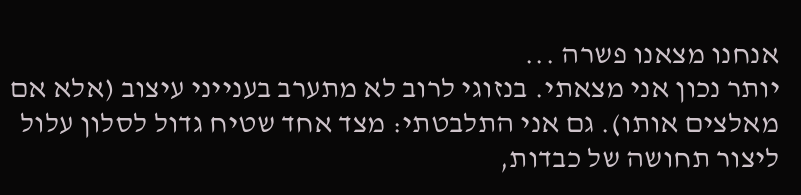אנחנו מצאנו פשרה ...
יותר נכון אני מצאתי. בנזוגי לרוב לא מתערב בענייני עיצוב (אלא אם מאלצים אותו). גם אני התלבטתי: מצד אחד שטיח גדול לסלון עלול ליצור תחושה של כבדות,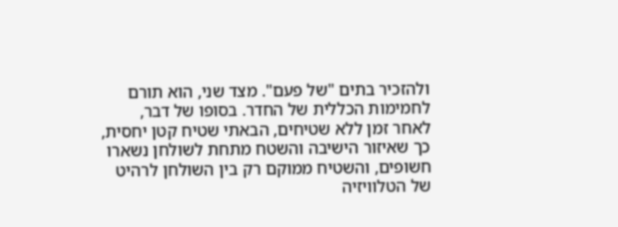ולהזכיר בתים "של פעם". מצד שני, הוא תורם לחמימות הכללית של החדר. בסופו של דבר, לאחר זמן ללא שטיחים, הבאתי שטיח קטן יחסית, כך שאיזור הישיבה והשטח מתחת לשולחן נשארו חשופים, והשטיח ממוקם רק בין השולחן לרהיט של הטלוויזיה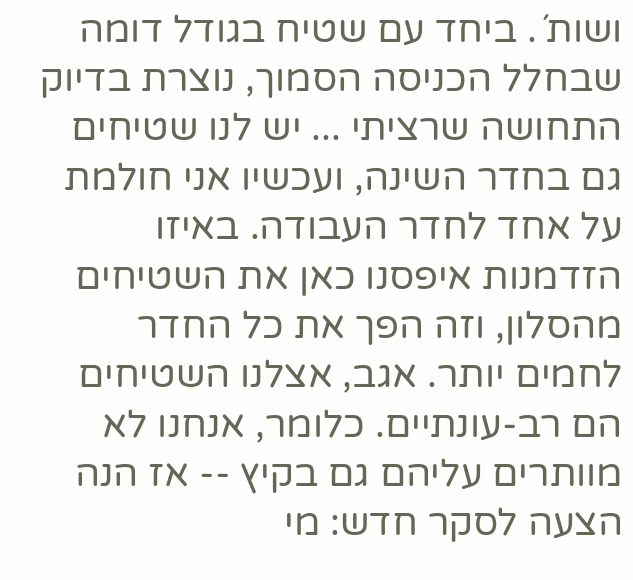ושות´. ביחד עם שטיח בגודל דומה שבחלל הכניסה הסמוך, נוצרת בדיוק התחושה שרציתי ... יש לנו שטיחים גם בחדר השינה, ועכשיו אני חולמת על אחד לחדר העבודה. באיזו הזדמנות איפסנו כאן את השטיחים מהסלון, וזה הפך את כל החדר לחמים יותר. אגב, אצלנו השטיחים הם רב-עונתיים. כלומר, אנחנו לא מוותרים עליהם גם בקיץ -- אז הנה הצעה לסקר חדש: מי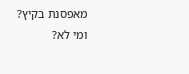מאפסנת בקיץ? ומי לא?